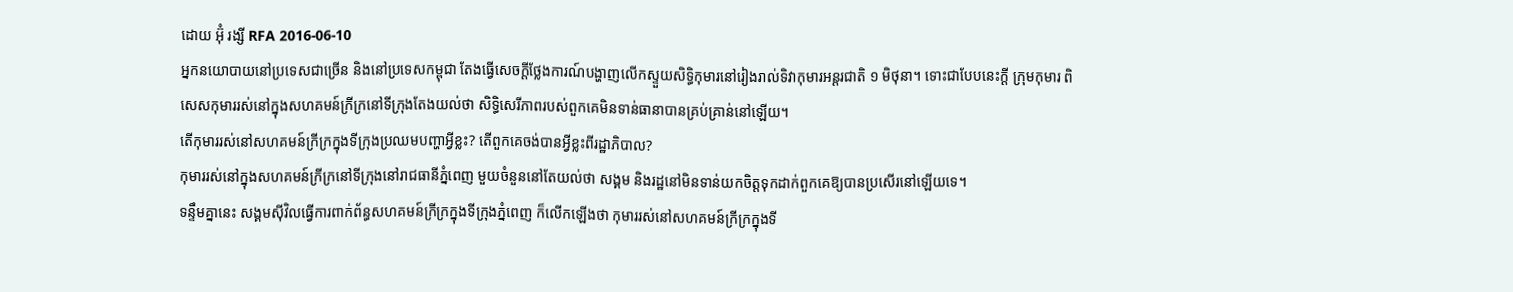ដោយ អ៊ុំ រង្សី RFA 2016-06-10
អ្នកនយោបាយនៅប្រទេសជាច្រើន និងនៅប្រទេសកម្ពុជា តែងធ្វើសេចក្ដីថ្លែងការណ៍បង្ហាញលើកស្ទួយសិទ្ធិកុមារនៅរៀងរាល់ទិវាកុមារអន្តរជាតិ ១ មិថុនា។ ទោះជាបែបនេះក្ដី ក្រុមកុមារ ពិសេសកុមាររស់នៅក្នុងសហគមន៍ក្រីក្រនៅទីក្រុងតែងយល់ថា សិទ្ធិសេរីភាពរបស់ពួកគេមិនទាន់ធានាបានគ្រប់គ្រាន់នៅឡើយ។
តើកុមាររស់នៅសហគមន៍ក្រីក្រក្នុងទីក្រុងប្រឈមបញ្ហាអ្វីខ្លះ? តើពួកគេចង់បានអ្វីខ្លះពីរដ្ឋាភិបាល?
កុមាររស់នៅក្នុងសហគមន៍ក្រីក្រនៅទីក្រុងនៅរាជធានីភ្នំពេញ មួយចំនួននៅតែយល់ថា សង្គម និងរដ្ឋនៅមិនទាន់យកចិត្តទុកដាក់ពួកគេឱ្យបានប្រសើរនៅឡើយទេ។
ទន្ទឹមគ្នានេះ សង្គមស៊ីវិលធ្វើការពាក់ព័ន្ធសហគមន៍ក្រីក្រក្នុងទីក្រុងភ្នំពេញ ក៏លើកឡើងថា កុមាររស់នៅសហគមន៍ក្រីក្រក្នុងទី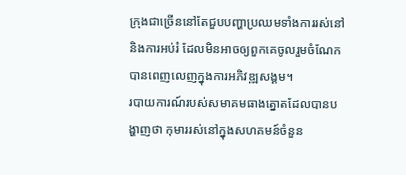ក្រុងជាច្រើននៅតែជួបបញ្ហាប្រឈមទាំងការរស់នៅ និងការអប់រំ ដែលមិនអាចឲ្យពួកគេចូលរួមចំណែកបានពេញលេញក្នុងការអភិវឌ្ឍសង្គម។
របាយការណ៍របស់សមាគមធាងត្នោតដែលបានបង្ហាញថា កុមាររស់នៅក្នុងសហគមន៍ចំនួន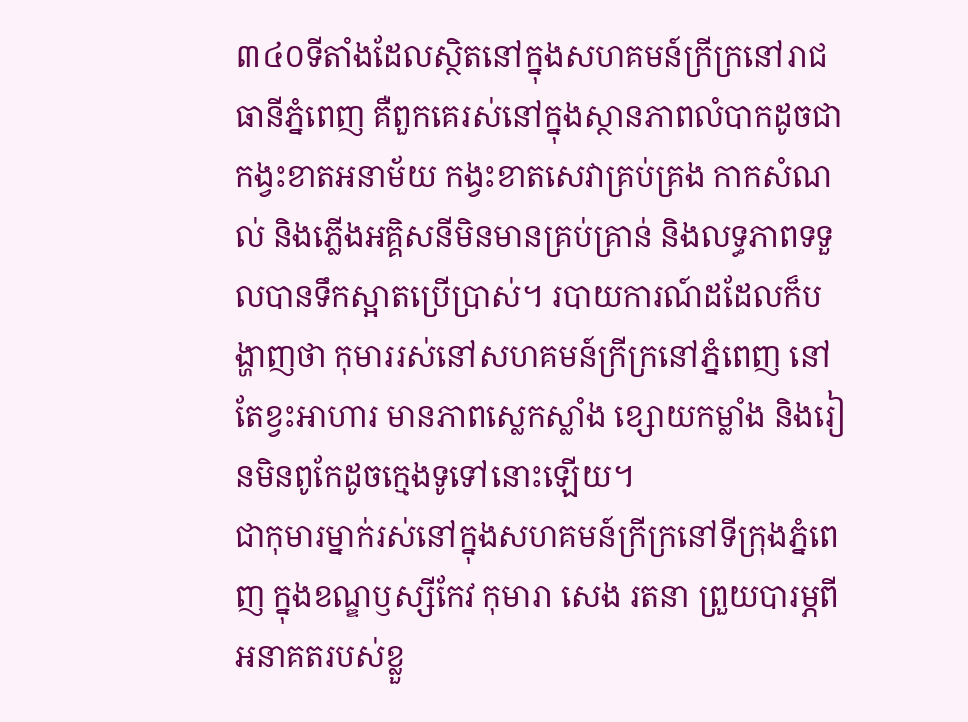៣៤០ទីតាំងដែលស្ថិតនៅក្នុងសហគមន៍ក្រីក្រនៅរាជធានីភ្នំពេញ គឺពួកគេរស់នៅក្នុងស្ថានភាពលំបាកដូចជា កង្វះខាតអនាម័យ កង្វះខាតសេវាគ្រប់គ្រង កាកសំណល់ និងភ្លើងអគ្គិសនីមិនមានគ្រប់គ្រាន់ និងលទ្ធភាពទទួលបានទឹកស្អាតប្រើប្រាស់។ របាយការណ៍ដដែលក៏បង្ហាញថា កុមាររស់នៅសហគមន៍ក្រីក្រនៅភ្នំពេញ នៅតែខ្វះអាហារ មានភាពស្លេកស្លាំង ខ្សោយកម្លាំង និងរៀនមិនពូកែដូចក្មេងទូទៅនោះឡើយ។
ជាកុមារម្នាក់រស់នៅក្នុងសហគមន៍ក្រីក្រនៅទីក្រុងភ្នំពេញ ក្នុងខណ្ឌឫស្សីកែវ កុមារា សេង រតនា ព្រួយបារម្ភពីអនាគតរបស់ខ្លួ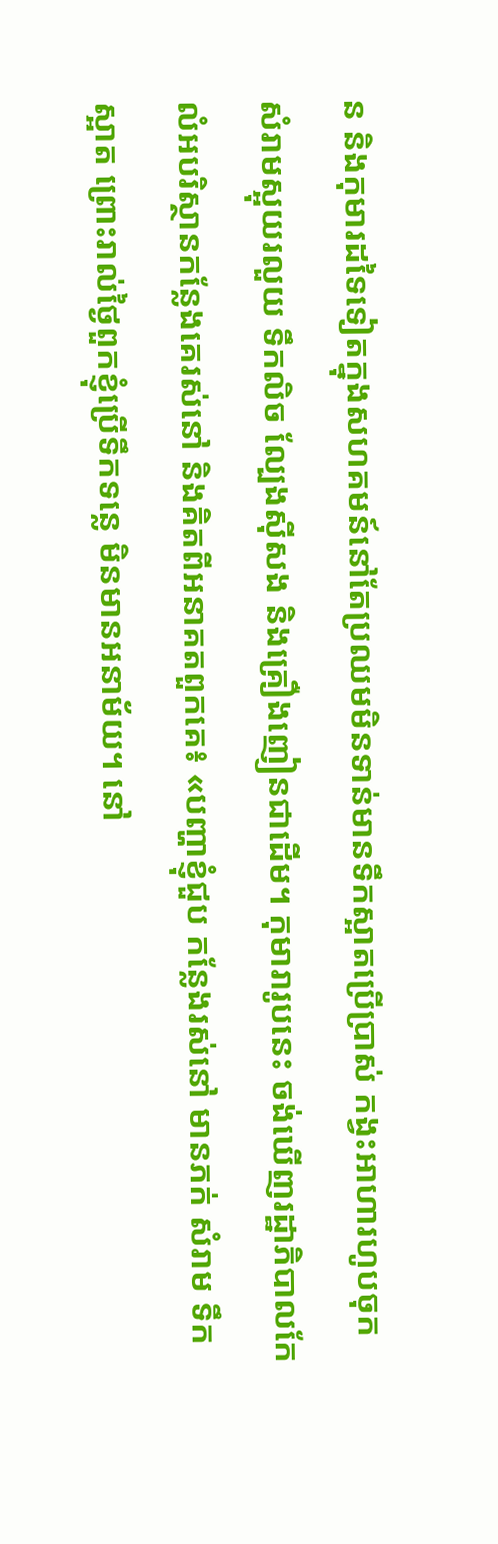ន និងកុមារដទៃទៀតក្នុងសហគមន៍នៅតែប្រឈមមិនទាន់មានទឹកស្អាតប្រើប្រាស់ កង្វះអាហារហូបចុក សំរាមស្អុយរលួយ ទឹកលិច ល្បែងស៊ីសង និងគ្រឿងញៀនជាដើម។ កុមារារូបនេះ ចង់ឃើញរដ្ឋាភិបាលកែលំអបរិស្ថានកន្លែងគេរស់នៅ និងគិតពីអនាគតពួកគេ៖ «បញ្ហាខ្ញុំជួប កន្លែងរស់នៅ មានភក់ សំរាម ទឹកស្អាត ព្រោះរាល់ថ្ងៃពួកខ្ញុំប្រើទឹកទន្លេ មិនមានអនាម័យ។ នៅ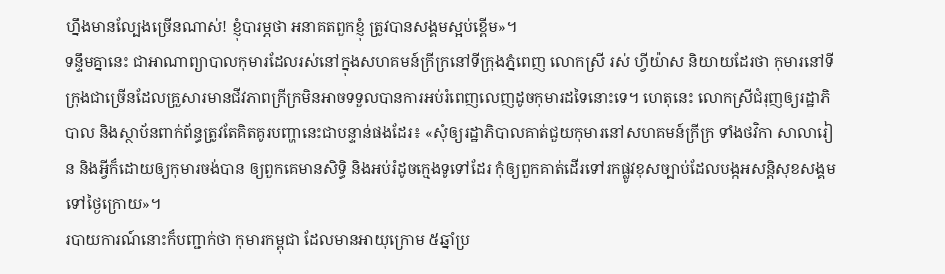ហ្នឹងមានល្បែងច្រើនណាស់! ខ្ញុំបារម្ភថា អនាគតពួកខ្ញុំ ត្រូវបានសង្គមស្អប់ខ្ពើម»។
ទន្ទឹមគ្នានេះ ជាអាណាព្យាបាលកុមារដែលរស់នៅក្នុងសហគមន៍ក្រីក្រនៅទីក្រុងភ្នំពេញ លោកស្រី រស់ ហ្វីយ៉ាស និយាយដែរថា កុមារនៅទីក្រុងជាច្រើនដែលគ្រួសារមានជីវភាពក្រីក្រមិនអាចទទួលបានការអប់រំពេញលេញដូចកុមារដទៃនោះទេ។ ហេតុនេះ លោកស្រីជំរុញឲ្យរដ្ឋាភិបាល និងស្ថាប័នពាក់ព័ន្ធត្រូវតែគិតគូរបញ្ហានេះជាបន្ទាន់ផងដែរ៖ «សុំឲ្យរដ្ឋាភិបាលគាត់ជួយកុមារនៅសហគមន៍ក្រីក្រ ទាំងថវិកា សាលារៀន និងអ្វីក៏ដោយឲ្យកុមារចង់បាន ឲ្យពួកគេមានសិទ្ធិ និងអប់រំដូចក្មេងទូទៅដែរ កុំឲ្យពួកគាត់ដើរទៅរកផ្លូវខុសច្បាប់ដែលបង្កអសន្តិសុខសង្គមទៅថ្ងៃក្រោយ»។
របាយការណ៍នោះក៏បញ្ជាក់ថា កុមារកម្ពុជា ដែលមានអាយុក្រោម ៥ឆ្នាំប្រ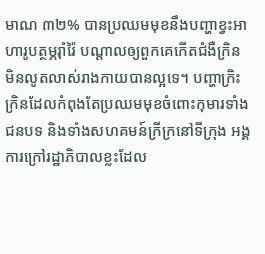មាណ ៣២% បានប្រឈមមុខនឹងបញ្ហាខ្វះអាហារូបត្ថម្ភរ៉ាំរ៉ៃ បណ្ដាលឲ្យពួកគេកើតជំងឺក្រិន មិនលូតលាស់រាងកាយបានល្អទេ។ បញ្ហាក្រិះក្រិនដែលកំពុងតែប្រឈមមុខចំពោះកុមារទាំងជនបទ និងទាំងសហគមន៍ក្រីក្រនៅទីក្រុង អង្គការក្រៅរដ្ឋាភិបាលខ្លះដែល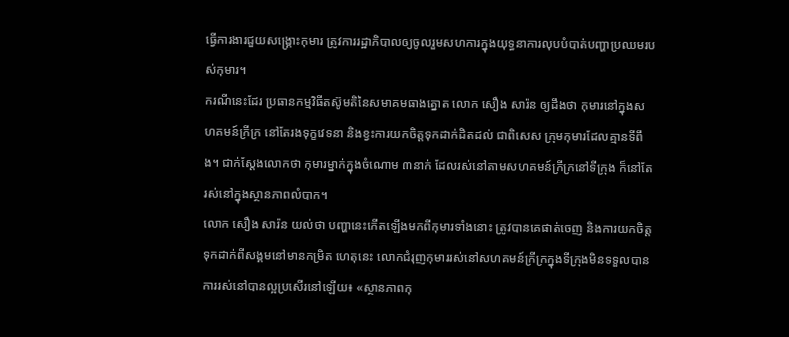ធ្វើការងារជួយសង្គ្រោះកុមារ ត្រូវការរដ្ឋាភិបាលឲ្យចូលរួមសហការក្នុងយុទ្ធនាការលុបបំបាត់បញ្ហាប្រឈមរបស់កុមារ។
ករណីនេះដែរ ប្រធានកម្មវិធីតស៊ូមតិនៃសមាគមធាងត្នោត លោក សឿង សារ៉ន ឲ្យដឹងថា កុមារនៅក្នុងសហគមន៍ក្រីក្រ នៅតែរងទុក្ខវេទនា និងខ្វះការយកចិត្តទុកដាក់ដិតដល់ ជាពិសេស ក្រុមកុមារដែលគ្មានទីពឹង។ ជាក់ស្ដែងលោកថា កុមារម្នាក់ក្នុងចំណោម ៣នាក់ ដែលរស់នៅតាមសហគមន៍ក្រីក្រនៅទីក្រុង ក៏នៅតែរស់នៅក្នុងស្ថានភាពលំបាក។
លោក សឿង សារ៉ន យល់ថា បញ្ហានេះកើតឡើងមកពីកុមារទាំងនោះ ត្រូវបានគេផាត់ចេញ និងការយកចិត្តទុកដាក់ពីសង្គមនៅមានកម្រិត ហេតុនេះ លោកជំរុញកុមាររស់នៅសហគមន៍ក្រីក្រក្នុងទីក្រុងមិនទទួលបានការរស់នៅបានល្អប្រសើរនៅឡើយ៖ «ស្ថានភាពកុ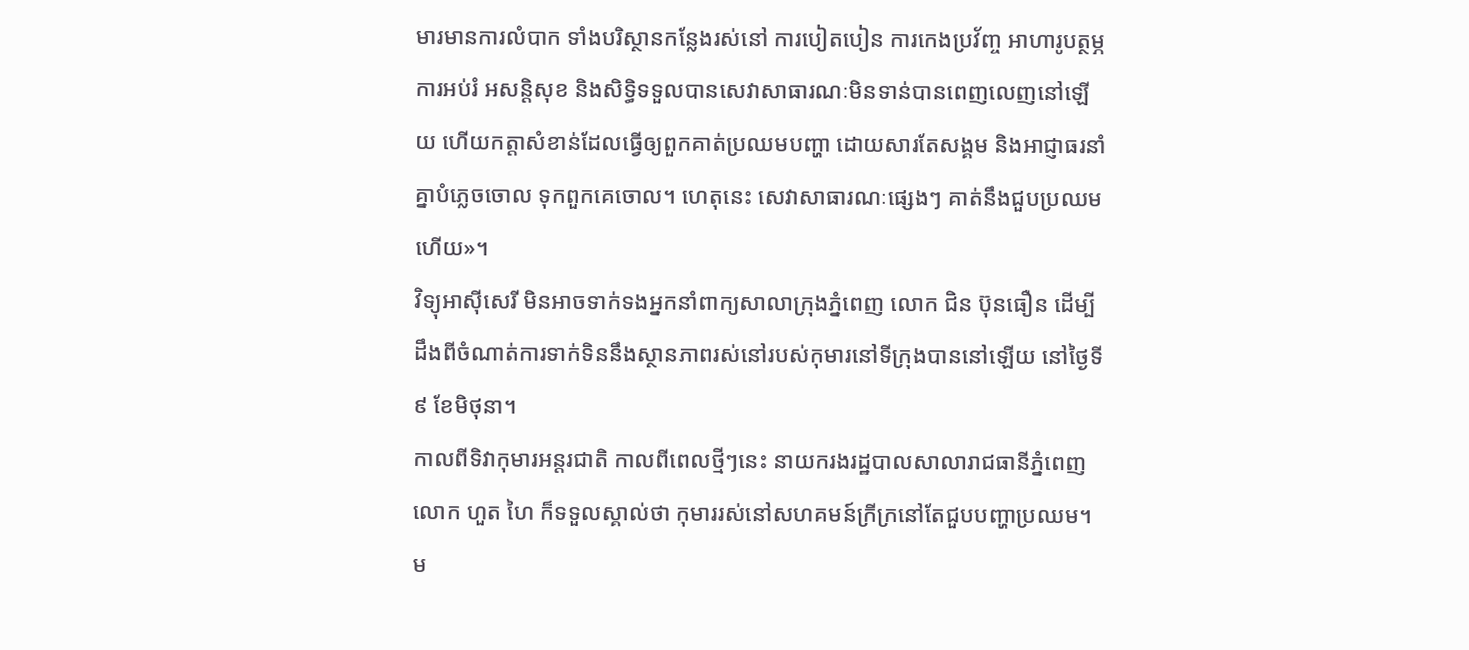មារមានការលំបាក ទាំងបរិស្ថានកន្លែងរស់នៅ ការបៀតបៀន ការកេងប្រវ័ញ្ច អាហារូបត្ថម្ភ ការអប់រំ អសន្តិសុខ និងសិទ្ធិទទួលបានសេវាសាធារណៈមិនទាន់បានពេញលេញនៅឡើយ ហើយកត្តាសំខាន់ដែលធ្វើឲ្យពួកគាត់ប្រឈមបញ្ហា ដោយសារតែសង្គម និងអាជ្ញាធរនាំគ្នាបំភ្លេចចោល ទុកពួកគេចោល។ ហេតុនេះ សេវាសាធារណៈផ្សេងៗ គាត់នឹងជួបប្រឈមហើយ»។
វិទ្យុអាស៊ីសេរី មិនអាចទាក់ទងអ្នកនាំពាក្យសាលាក្រុងភ្នំពេញ លោក ជិន ប៊ុនធឿន ដើម្បីដឹងពីចំណាត់ការទាក់ទិននឹងស្ថានភាពរស់នៅរបស់កុមារនៅទីក្រុងបាននៅឡើយ នៅថ្ងៃទី៩ ខែមិថុនា។
កាលពីទិវាកុមារអន្តរជាតិ កាលពីពេលថ្មីៗនេះ នាយករងរដ្ឋបាលសាលារាជធានីភ្នំពេញ លោក ហួត ហៃ ក៏ទទួលស្គាល់ថា កុមាររស់នៅសហគមន៍ក្រីក្រនៅតែជួបបញ្ហាប្រឈម។ ម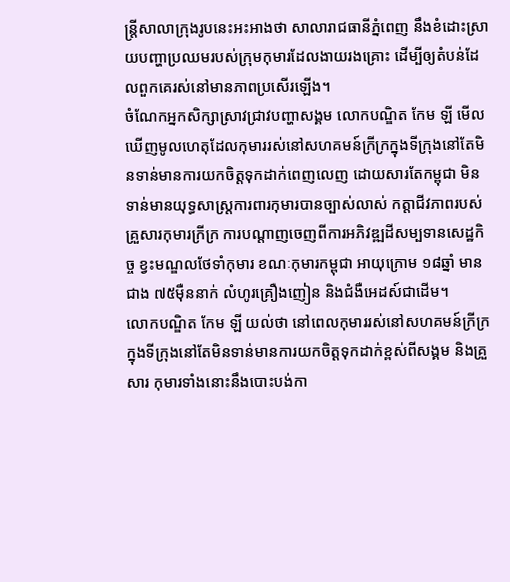ន្ត្រីសាលាក្រុងរូបនេះអះអាងថា សាលារាជធានីភ្នំពេញ នឹងខំដោះស្រាយបញ្ហាប្រឈមរបស់ក្រុមកុមារដែលងាយរងគ្រោះ ដើម្បីឲ្យតំបន់ដែលពួកគេរស់នៅមានភាពប្រសើរឡើង។
ចំណែកអ្នកសិក្សាស្រាវជ្រាវបញ្ហាសង្គម លោកបណ្ឌិត កែម ឡី មើលឃើញមូលហេតុដែលកុមាររស់នៅសហគមន៍ក្រីក្រក្នុងទីក្រុងនៅតែមិនទាន់មានការយកចិត្តទុកដាក់ពេញលេញ ដោយសារតែកម្ពុជា មិនទាន់មានយុទ្ធសាស្ត្រការពារកុមារបានច្បាស់លាស់ កត្តាជីវភាពរបស់គ្រួសារកុមារក្រីក្រ ការបណ្ដាញចេញពីការអភិវឌ្ឍដីសម្បទានសេដ្ឋកិច្ច ខ្វះមណ្ឌលថែទាំកុមារ ខណៈកុមារកម្ពុជា អាយុក្រោម ១៨ឆ្នាំ មានជាង ៧៥ម៉ឺននាក់ លំហូរគ្រឿងញៀន និងជំងឺអេដស៍ជាដើម។
លោកបណ្ឌិត កែម ឡី យល់ថា នៅពេលកុមាររស់នៅសហគមន៍ក្រីក្រក្នុងទីក្រុងនៅតែមិនទាន់មានការយកចិត្តទុកដាក់ខ្ពស់ពីសង្គម និងគ្រួសារ កុមារទាំងនោះនឹងបោះបង់កា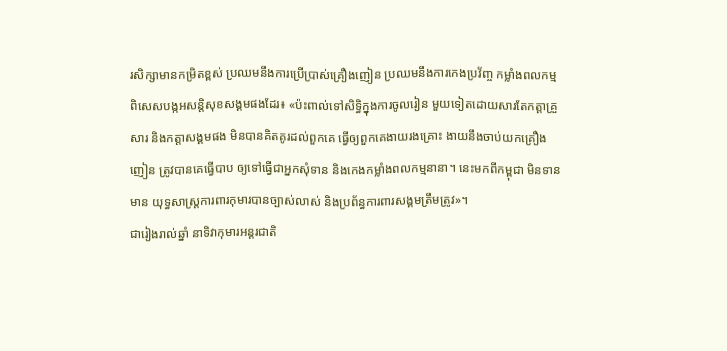រសិក្សាមានកម្រិតខ្ពស់ ប្រឈមនឹងការប្រើប្រាស់គ្រឿងញៀន ប្រឈមនឹងការកេងប្រវ័ញ្ច កម្លាំងពលកម្ម ពិសេសបង្កអសន្តិសុខសង្គមផងដែរ៖ «ប៉ះពាល់ទៅសិទ្ធិក្នុងការចូលរៀន មួយទៀតដោយសារតែកត្តាគ្រួសារ និងកត្តាសង្គមផង មិនបានគិតគូរដល់ពួកគេ ធ្វើឲ្យពួកគេងាយរងគ្រោះ ងាយនឹងចាប់យកគ្រឿងញៀន ត្រូវបានគេធ្វើបាប ឲ្យទៅធ្វើជាអ្នកសុំទាន និងកេងកម្លាំងពលកម្មនានា។ នេះមកពីកម្ពុជា មិនទានមាន យុទ្ធសាស្ត្រការពារកុមារបានច្បាស់លាស់ និងប្រព័ន្ធការពារសង្គមត្រឹមត្រូវ»។
ជារៀងរាល់ឆ្នាំ នាទិវាកុមារអន្តរជាតិ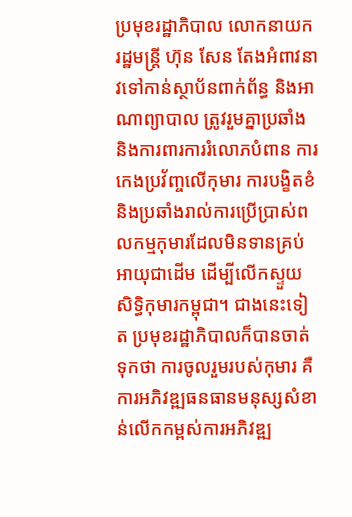ប្រមុខរដ្ឋាភិបាល លោកនាយករដ្ឋមន្ត្រី ហ៊ុន សែន តែងអំពាវនាវទៅកាន់ស្ថាប័នពាក់ព័ន្ធ និងអាណាព្យាបាល ត្រូវរួមគ្នាប្រឆាំង និងការពារការរំលោភបំពាន ការកេងប្រវ័ញ្ចលើកុមារ ការបង្ខិតខំ និងប្រឆាំងរាល់ការប្រើប្រាស់ពលកម្មកុមារដែលមិនទានគ្រប់អាយុជាដើម ដើម្បីលើកស្ទួយសិទ្ធិកុមារកម្ពុជា។ ជាងនេះទៀត ប្រមុខរដ្ឋាភិបាលក៏បានចាត់ទុកថា ការចូលរួមរបស់កុមារ គឺការអភិវឌ្ឍធនធានមនុស្សសំខាន់លើកកម្ពស់ការអភិវឌ្ឍ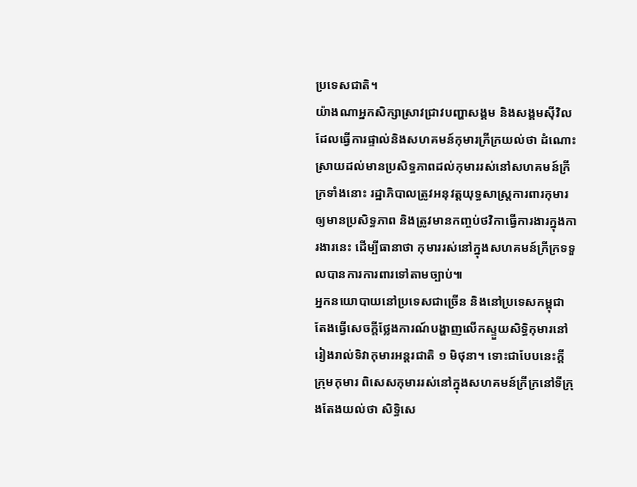ប្រទេសជាតិ។
យ៉ាងណាអ្នកសិក្សាស្រាវជ្រាវបញ្ហាសង្គម និងសង្គមស៊ីវិលដែលធ្វើការផ្ទាល់និងសហគមន៍កុមារក្រីក្រយល់ថា ដំណោះស្រាយដល់មានប្រសិទ្ធភាពដល់កុមាររស់នៅសហគមន៍ក្រីក្រទាំងនោះ រដ្ឋាភិបាលត្រូវអនុវត្តយុទ្ធសាស្ត្រការពារកុមារឲ្យមានប្រសិទ្ធភាព និងត្រូវមានកញ្ចប់ថវិកាធ្វើការងារក្នុងការងារនេះ ដើម្បីធានាថា កុមាររស់នៅក្នុងសហគមន៍ក្រីក្រទទួលបានការការពារទៅតាមច្បាប់៕
អ្នកនយោបាយនៅប្រទេសជាច្រើន និងនៅប្រទេសកម្ពុជា តែងធ្វើសេចក្ដីថ្លែងការណ៍បង្ហាញលើកស្ទួយសិទ្ធិកុមារនៅរៀងរាល់ទិវាកុមារអន្តរជាតិ ១ មិថុនា។ ទោះជាបែបនេះក្ដី ក្រុមកុមារ ពិសេសកុមាររស់នៅក្នុងសហគមន៍ក្រីក្រនៅទីក្រុងតែងយល់ថា សិទ្ធិសេ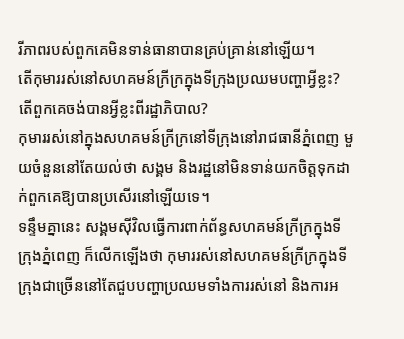រីភាពរបស់ពួកគេមិនទាន់ធានាបានគ្រប់គ្រាន់នៅឡើយ។
តើកុមាររស់នៅសហគមន៍ក្រីក្រក្នុងទីក្រុងប្រឈមបញ្ហាអ្វីខ្លះ? តើពួកគេចង់បានអ្វីខ្លះពីរដ្ឋាភិបាល?
កុមាររស់នៅក្នុងសហគមន៍ក្រីក្រនៅទីក្រុងនៅរាជធានីភ្នំពេញ មួយចំនួននៅតែយល់ថា សង្គម និងរដ្ឋនៅមិនទាន់យកចិត្តទុកដាក់ពួកគេឱ្យបានប្រសើរនៅឡើយទេ។
ទន្ទឹមគ្នានេះ សង្គមស៊ីវិលធ្វើការពាក់ព័ន្ធសហគមន៍ក្រីក្រក្នុងទីក្រុងភ្នំពេញ ក៏លើកឡើងថា កុមាររស់នៅសហគមន៍ក្រីក្រក្នុងទីក្រុងជាច្រើននៅតែជួបបញ្ហាប្រឈមទាំងការរស់នៅ និងការអ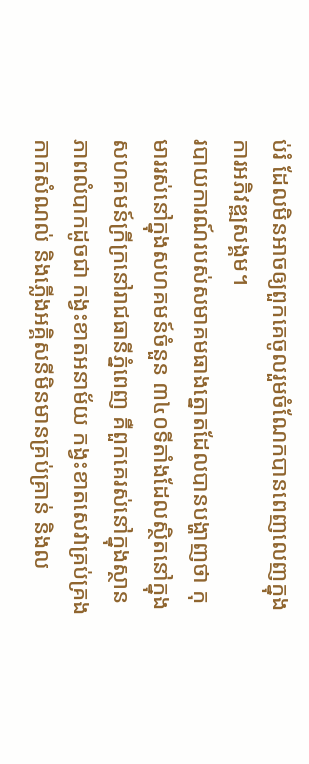ប់រំ ដែលមិនអាចឲ្យពួកគេចូលរួមចំណែកបានពេញលេញក្នុងការអភិវឌ្ឍសង្គម។
របាយការណ៍របស់សមាគមធាងត្នោតដែលបានបង្ហាញថា កុមាររស់នៅក្នុងសហគមន៍ចំនួន ៣៤០ទីតាំងដែលស្ថិតនៅក្នុងសហគមន៍ក្រីក្រនៅរាជធានីភ្នំពេញ គឺពួកគេរស់នៅក្នុងស្ថានភាពលំបាកដូចជា កង្វះខាតអនាម័យ កង្វះខាតសេវាគ្រប់គ្រង កាកសំណល់ និងភ្លើងអគ្គិសនីមិនមានគ្រប់គ្រាន់ និងល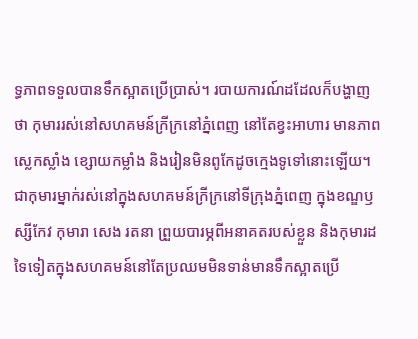ទ្ធភាពទទួលបានទឹកស្អាតប្រើប្រាស់។ របាយការណ៍ដដែលក៏បង្ហាញថា កុមាររស់នៅសហគមន៍ក្រីក្រនៅភ្នំពេញ នៅតែខ្វះអាហារ មានភាពស្លេកស្លាំង ខ្សោយកម្លាំង និងរៀនមិនពូកែដូចក្មេងទូទៅនោះឡើយ។
ជាកុមារម្នាក់រស់នៅក្នុងសហគមន៍ក្រីក្រនៅទីក្រុងភ្នំពេញ ក្នុងខណ្ឌឫស្សីកែវ កុមារា សេង រតនា ព្រួយបារម្ភពីអនាគតរបស់ខ្លួន និងកុមារដទៃទៀតក្នុងសហគមន៍នៅតែប្រឈមមិនទាន់មានទឹកស្អាតប្រើ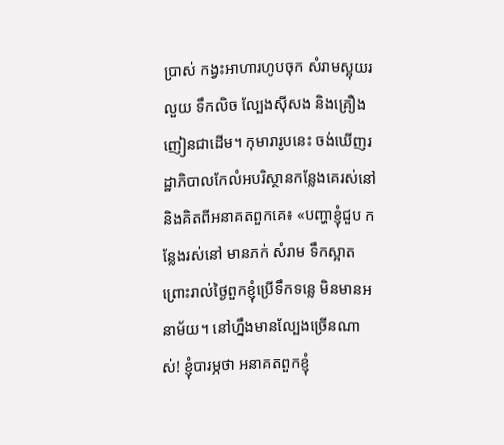ប្រាស់ កង្វះអាហារហូបចុក សំរាមស្អុយរលួយ ទឹកលិច ល្បែងស៊ីសង និងគ្រឿងញៀនជាដើម។ កុមារារូបនេះ ចង់ឃើញរដ្ឋាភិបាលកែលំអបរិស្ថានកន្លែងគេរស់នៅ និងគិតពីអនាគតពួកគេ៖ «បញ្ហាខ្ញុំជួប កន្លែងរស់នៅ មានភក់ សំរាម ទឹកស្អាត ព្រោះរាល់ថ្ងៃពួកខ្ញុំប្រើទឹកទន្លេ មិនមានអនាម័យ។ នៅហ្នឹងមានល្បែងច្រើនណាស់! ខ្ញុំបារម្ភថា អនាគតពួកខ្ញុំ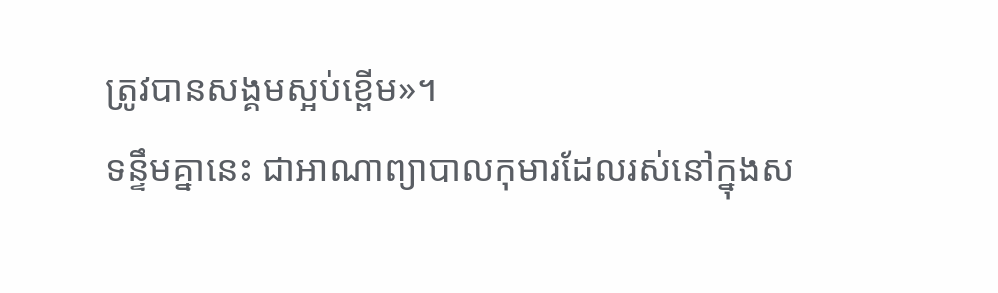ត្រូវបានសង្គមស្អប់ខ្ពើម»។
ទន្ទឹមគ្នានេះ ជាអាណាព្យាបាលកុមារដែលរស់នៅក្នុងស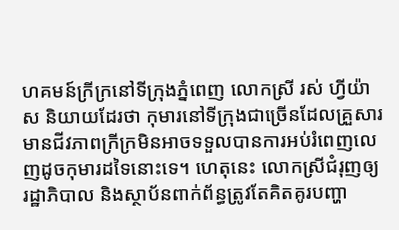ហគមន៍ក្រីក្រនៅទីក្រុងភ្នំពេញ លោកស្រី រស់ ហ្វីយ៉ាស និយាយដែរថា កុមារនៅទីក្រុងជាច្រើនដែលគ្រួសារមានជីវភាពក្រីក្រមិនអាចទទួលបានការអប់រំពេញលេញដូចកុមារដទៃនោះទេ។ ហេតុនេះ លោកស្រីជំរុញឲ្យរដ្ឋាភិបាល និងស្ថាប័នពាក់ព័ន្ធត្រូវតែគិតគូរបញ្ហា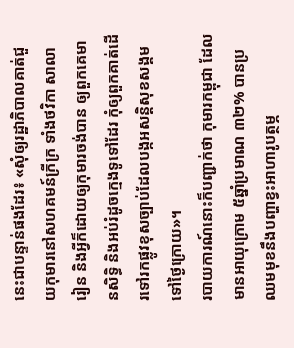នេះជាបន្ទាន់ផងដែរ៖ «សុំឲ្យរដ្ឋាភិបាលគាត់ជួយកុមារនៅសហគមន៍ក្រីក្រ ទាំងថវិកា សាលារៀន និងអ្វីក៏ដោយឲ្យកុមារចង់បាន ឲ្យពួកគេមានសិទ្ធិ និងអប់រំដូចក្មេងទូទៅដែរ កុំឲ្យពួកគាត់ដើរទៅរកផ្លូវខុសច្បាប់ដែលបង្កអសន្តិសុខសង្គមទៅថ្ងៃក្រោយ»។
របាយការណ៍នោះក៏បញ្ជាក់ថា កុមារកម្ពុជា ដែលមានអាយុក្រោម ៥ឆ្នាំប្រមាណ ៣២% បានប្រឈមមុខនឹងបញ្ហាខ្វះអាហារូបត្ថម្ភ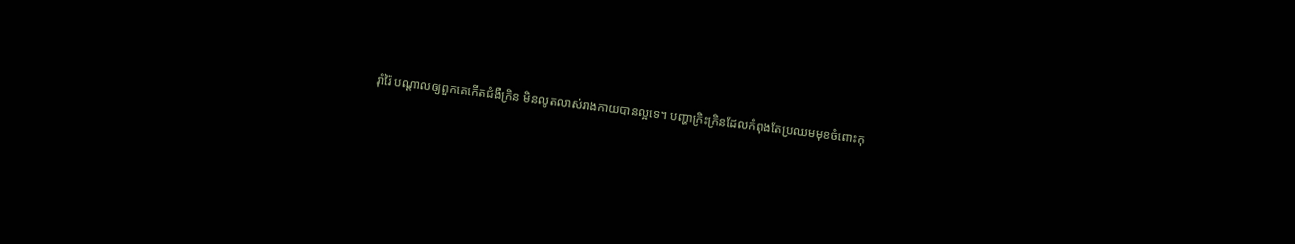រ៉ាំរ៉ៃ បណ្ដាលឲ្យពួកគេកើតជំងឺក្រិន មិនលូតលាស់រាងកាយបានល្អទេ។ បញ្ហាក្រិះក្រិនដែលកំពុងតែប្រឈមមុខចំពោះកុ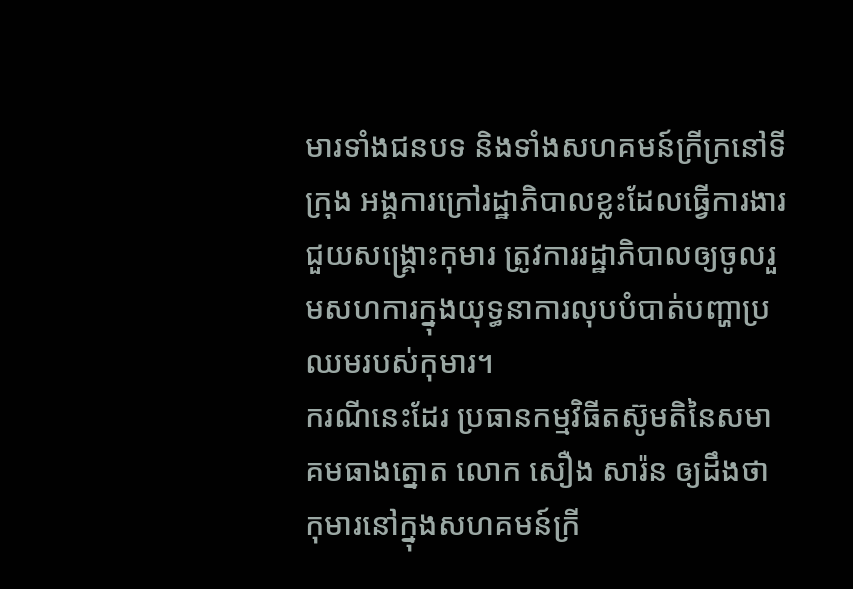មារទាំងជនបទ និងទាំងសហគមន៍ក្រីក្រនៅទីក្រុង អង្គការក្រៅរដ្ឋាភិបាលខ្លះដែលធ្វើការងារជួយសង្គ្រោះកុមារ ត្រូវការរដ្ឋាភិបាលឲ្យចូលរួមសហការក្នុងយុទ្ធនាការលុបបំបាត់បញ្ហាប្រឈមរបស់កុមារ។
ករណីនេះដែរ ប្រធានកម្មវិធីតស៊ូមតិនៃសមាគមធាងត្នោត លោក សឿង សារ៉ន ឲ្យដឹងថា កុមារនៅក្នុងសហគមន៍ក្រី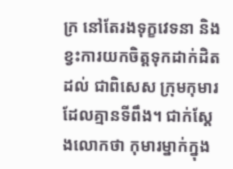ក្រ នៅតែរងទុក្ខវេទនា និងខ្វះការយកចិត្តទុកដាក់ដិតដល់ ជាពិសេស ក្រុមកុមារដែលគ្មានទីពឹង។ ជាក់ស្ដែងលោកថា កុមារម្នាក់ក្នុង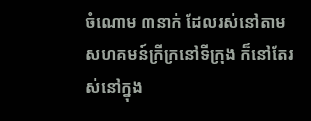ចំណោម ៣នាក់ ដែលរស់នៅតាមសហគមន៍ក្រីក្រនៅទីក្រុង ក៏នៅតែរស់នៅក្នុង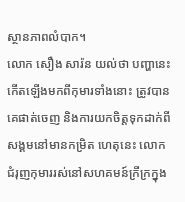ស្ថានភាពលំបាក។
លោក សឿង សារ៉ន យល់ថា បញ្ហានេះកើតឡើងមកពីកុមារទាំងនោះ ត្រូវបានគេផាត់ចេញ និងការយកចិត្តទុកដាក់ពីសង្គមនៅមានកម្រិត ហេតុនេះ លោកជំរុញកុមាររស់នៅសហគមន៍ក្រីក្រក្នុង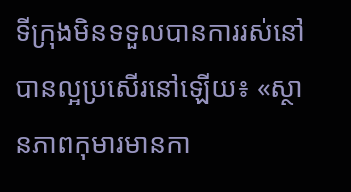ទីក្រុងមិនទទួលបានការរស់នៅបានល្អប្រសើរនៅឡើយ៖ «ស្ថានភាពកុមារមានកា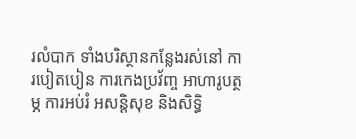រលំបាក ទាំងបរិស្ថានកន្លែងរស់នៅ ការបៀតបៀន ការកេងប្រវ័ញ្ច អាហារូបត្ថម្ភ ការអប់រំ អសន្តិសុខ និងសិទ្ធិ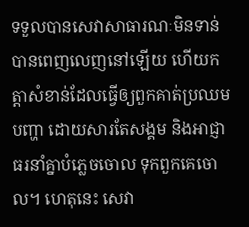ទទួលបានសេវាសាធារណៈមិនទាន់បានពេញលេញនៅឡើយ ហើយកត្តាសំខាន់ដែលធ្វើឲ្យពួកគាត់ប្រឈមបញ្ហា ដោយសារតែសង្គម និងអាជ្ញាធរនាំគ្នាបំភ្លេចចោល ទុកពួកគេចោល។ ហេតុនេះ សេវា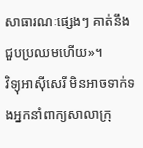សាធារណៈផ្សេងៗ គាត់នឹងជួបប្រឈមហើយ»។
វិទ្យុអាស៊ីសេរី មិនអាចទាក់ទងអ្នកនាំពាក្យសាលាក្រុ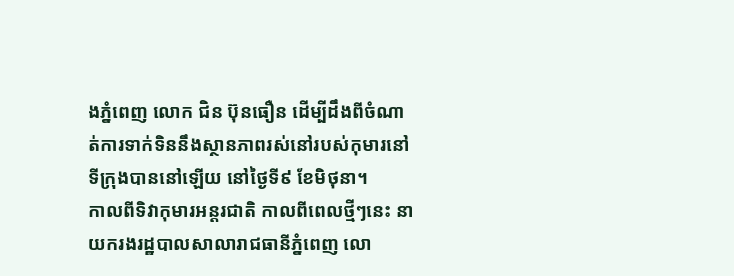ងភ្នំពេញ លោក ជិន ប៊ុនធឿន ដើម្បីដឹងពីចំណាត់ការទាក់ទិននឹងស្ថានភាពរស់នៅរបស់កុមារនៅទីក្រុងបាននៅឡើយ នៅថ្ងៃទី៩ ខែមិថុនា។
កាលពីទិវាកុមារអន្តរជាតិ កាលពីពេលថ្មីៗនេះ នាយករងរដ្ឋបាលសាលារាជធានីភ្នំពេញ លោ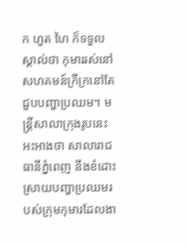ក ហួត ហៃ ក៏ទទួលស្គាល់ថា កុមាររស់នៅសហគមន៍ក្រីក្រនៅតែជួបបញ្ហាប្រឈម។ មន្ត្រីសាលាក្រុងរូបនេះអះអាងថា សាលារាជធានីភ្នំពេញ នឹងខំដោះស្រាយបញ្ហាប្រឈមរបស់ក្រុមកុមារដែលងា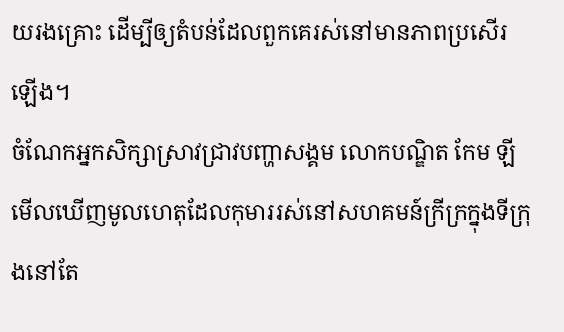យរងគ្រោះ ដើម្បីឲ្យតំបន់ដែលពួកគេរស់នៅមានភាពប្រសើរឡើង។
ចំណែកអ្នកសិក្សាស្រាវជ្រាវបញ្ហាសង្គម លោកបណ្ឌិត កែម ឡី មើលឃើញមូលហេតុដែលកុមាររស់នៅសហគមន៍ក្រីក្រក្នុងទីក្រុងនៅតែ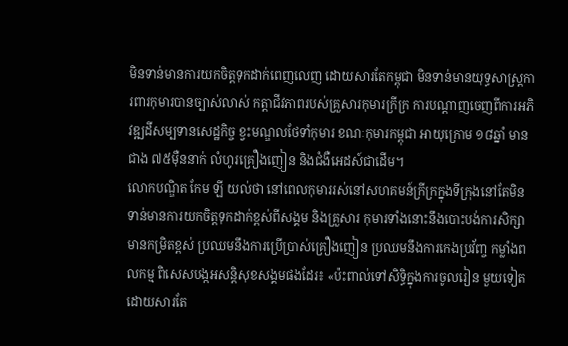មិនទាន់មានការយកចិត្តទុកដាក់ពេញលេញ ដោយសារតែកម្ពុជា មិនទាន់មានយុទ្ធសាស្ត្រការពារកុមារបានច្បាស់លាស់ កត្តាជីវភាពរបស់គ្រួសារកុមារក្រីក្រ ការបណ្ដាញចេញពីការអភិវឌ្ឍដីសម្បទានសេដ្ឋកិច្ច ខ្វះមណ្ឌលថែទាំកុមារ ខណៈកុមារកម្ពុជា អាយុក្រោម ១៨ឆ្នាំ មានជាង ៧៥ម៉ឺននាក់ លំហូរគ្រឿងញៀន និងជំងឺអេដស៍ជាដើម។
លោកបណ្ឌិត កែម ឡី យល់ថា នៅពេលកុមាររស់នៅសហគមន៍ក្រីក្រក្នុងទីក្រុងនៅតែមិនទាន់មានការយកចិត្តទុកដាក់ខ្ពស់ពីសង្គម និងគ្រួសារ កុមារទាំងនោះនឹងបោះបង់ការសិក្សាមានកម្រិតខ្ពស់ ប្រឈមនឹងការប្រើប្រាស់គ្រឿងញៀន ប្រឈមនឹងការកេងប្រវ័ញ្ច កម្លាំងពលកម្ម ពិសេសបង្កអសន្តិសុខសង្គមផងដែរ៖ «ប៉ះពាល់ទៅសិទ្ធិក្នុងការចូលរៀន មួយទៀតដោយសារតែ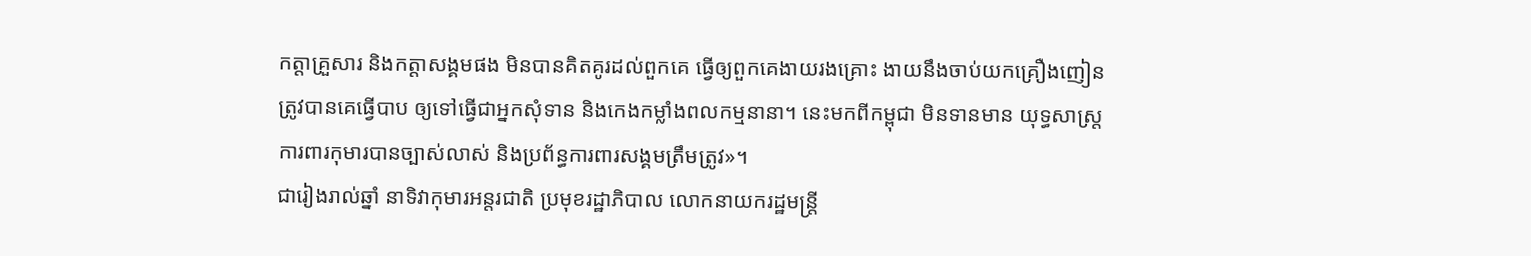កត្តាគ្រួសារ និងកត្តាសង្គមផង មិនបានគិតគូរដល់ពួកគេ ធ្វើឲ្យពួកគេងាយរងគ្រោះ ងាយនឹងចាប់យកគ្រឿងញៀន ត្រូវបានគេធ្វើបាប ឲ្យទៅធ្វើជាអ្នកសុំទាន និងកេងកម្លាំងពលកម្មនានា។ នេះមកពីកម្ពុជា មិនទានមាន យុទ្ធសាស្ត្រការពារកុមារបានច្បាស់លាស់ និងប្រព័ន្ធការពារសង្គមត្រឹមត្រូវ»។
ជារៀងរាល់ឆ្នាំ នាទិវាកុមារអន្តរជាតិ ប្រមុខរដ្ឋាភិបាល លោកនាយករដ្ឋមន្ត្រី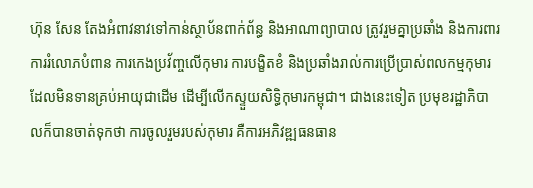ហ៊ុន សែន តែងអំពាវនាវទៅកាន់ស្ថាប័នពាក់ព័ន្ធ និងអាណាព្យាបាល ត្រូវរួមគ្នាប្រឆាំង និងការពារការរំលោភបំពាន ការកេងប្រវ័ញ្ចលើកុមារ ការបង្ខិតខំ និងប្រឆាំងរាល់ការប្រើប្រាស់ពលកម្មកុមារដែលមិនទានគ្រប់អាយុជាដើម ដើម្បីលើកស្ទួយសិទ្ធិកុមារកម្ពុជា។ ជាងនេះទៀត ប្រមុខរដ្ឋាភិបាលក៏បានចាត់ទុកថា ការចូលរួមរបស់កុមារ គឺការអភិវឌ្ឍធនធាន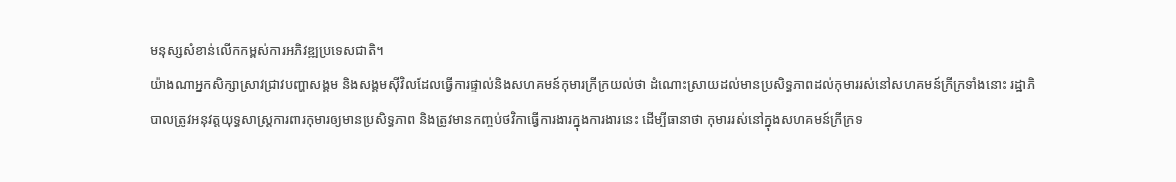មនុស្សសំខាន់លើកកម្ពស់ការអភិវឌ្ឍប្រទេសជាតិ។
យ៉ាងណាអ្នកសិក្សាស្រាវជ្រាវបញ្ហាសង្គម និងសង្គមស៊ីវិលដែលធ្វើការផ្ទាល់និងសហគមន៍កុមារក្រីក្រយល់ថា ដំណោះស្រាយដល់មានប្រសិទ្ធភាពដល់កុមាររស់នៅសហគមន៍ក្រីក្រទាំងនោះ រដ្ឋាភិបាលត្រូវអនុវត្តយុទ្ធសាស្ត្រការពារកុមារឲ្យមានប្រសិទ្ធភាព និងត្រូវមានកញ្ចប់ថវិកាធ្វើការងារក្នុងការងារនេះ ដើម្បីធានាថា កុមាររស់នៅក្នុងសហគមន៍ក្រីក្រទ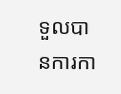ទួលបានការកា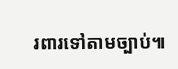រពារទៅតាមច្បាប់៕